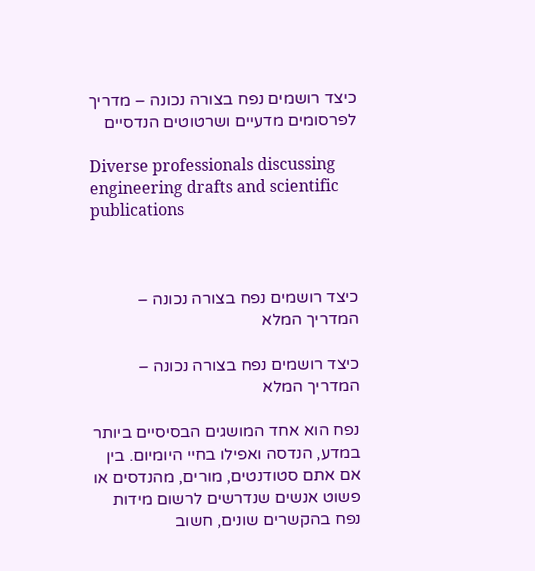כיצד רושמים נפח בצורה נכונה – מדריך לפרסומים מדעיים ושרטוטים הנדסיים

Diverse professionals discussing engineering drafts and scientific publications



כיצד רושמים נפח בצורה נכונה – המדריך המלא

כיצד רושמים נפח בצורה נכונה – המדריך המלא

נפח הוא אחד המושגים הבסיסיים ביותר במדע, הנדסה ואפילו בחיי היומיום. בין אם אתם סטודנטים, מורים, מהנדסים או פשוט אנשים שנדרשים לרשום מידות נפח בהקשרים שונים, חשוב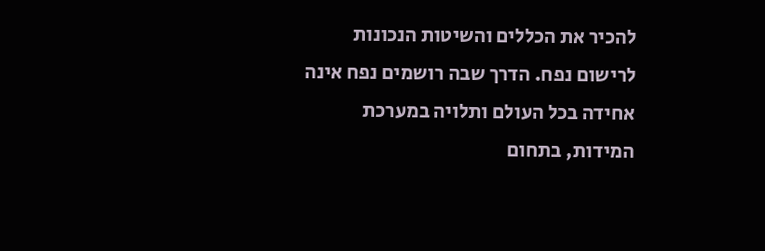להכיר את הכללים והשיטות הנכונות לרישום נפח. הדרך שבה רושמים נפח אינה אחידה בכל העולם ותלויה במערכת המידות, בתחום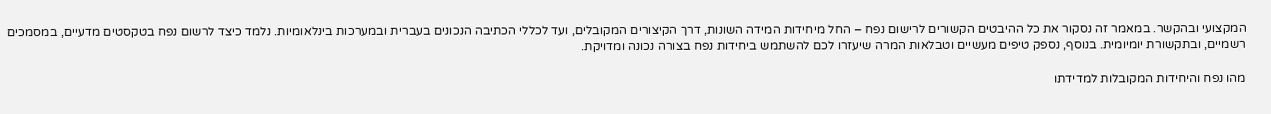המקצועי ובהקשר. במאמר זה נסקור את כל ההיבטים הקשורים לרישום נפח – החל מיחידות המידה השונות, דרך הקיצורים המקובלים, ועד לכללי הכתיבה הנכונים בעברית ובמערכות בינלאומיות. נלמד כיצד לרשום נפח בטקסטים מדעיים, במסמכים רשמיים, ובתקשורת יומיומית. בנוסף, נספק טיפים מעשיים וטבלאות המרה שיעזרו לכם להשתמש ביחידות נפח בצורה נכונה ומדויקת.

מהו נפח והיחידות המקובלות למדידתו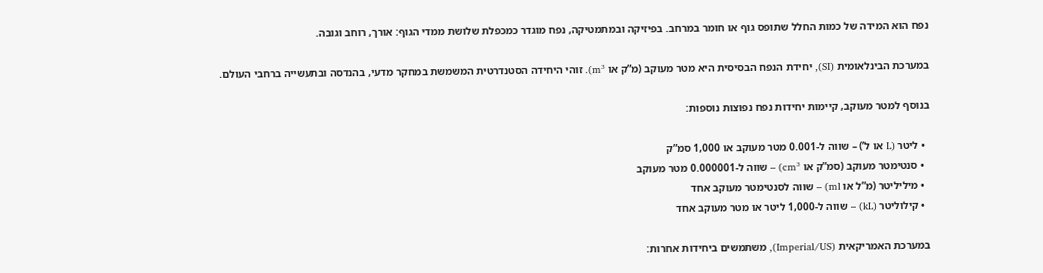נפח הוא המידה של כמות החלל שתופס גוף או חומר במרחב. בפיזיקה ובמתמטיקה, נפח מוגדר כמכפלת שלושת ממדי הגוף: אורך, רוחב וגובה.

במערכת הבינלאומית (SI), יחידת הנפח הבסיסית היא מטר מעוקב (מ”ק או m³). זוהי היחידה הסטנדרטית המשמשת במחקר מדעי, בהנדסה ובתעשייה ברחבי העולם.

בנוסף למטר מעוקב, קיימות יחידות נפח נפוצות נוספות:

  • ליטר (L או ל’) – שווה ל-0.001 מטר מעוקב או 1,000 סמ”ק
  • סנטימטר מעוקב (סמ”ק או cm³) – שווה ל-0.000001 מטר מעוקב
  • מיליליטר (מ”ל או ml) – שווה לסנטימטר מעוקב אחד
  • קילוליטר (kL) – שווה ל-1,000 ליטר או מטר מעוקב אחד

במערכת האמריקאית (Imperial/US), משתמשים ביחידות אחרות: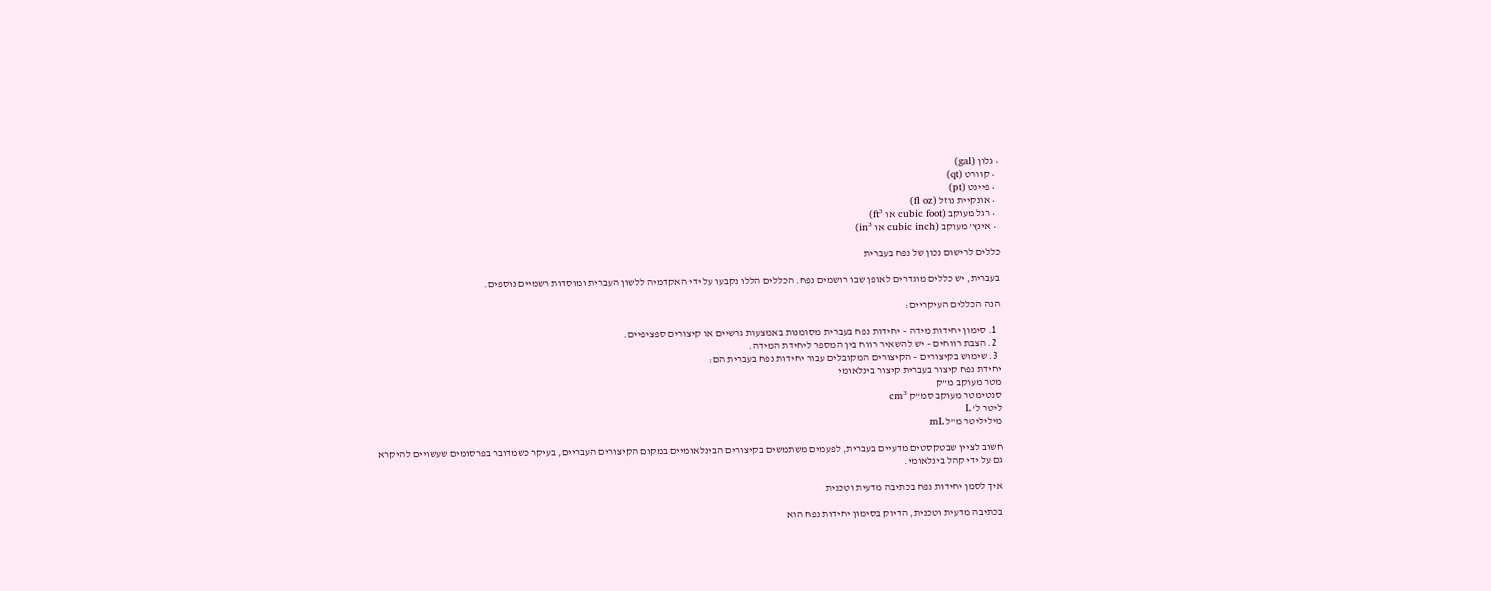• גלון (gal)
  • קוורט (qt)
  • פיינט (pt)
  • אונקיית נוזל (fl oz)
  • רגל מעוקב (cubic foot או ft³)
  • אינץ’ מעוקב (cubic inch או in³)

כללים לרישום נכון של נפח בעברית

בעברית, יש כללים מוגדרים לאופן שבו רושמים נפח. הכללים הללו נקבעו על ידי האקדמיה ללשון העברית ומוסדות רשמיים נוספים.

הנה הכללים העיקריים:

  1. סימון יחידות מידה – יחידות נפח בעברית מסומנות באמצעות גרשיים או קיצורים ספציפיים.
  2. הצבת רווחים – יש להשאיר רווח בין המספר ליחידת המידה.
  3. שימוש בקיצורים – הקיצורים המקובלים עבור יחידות נפח בעברית הם:
יחידת נפח קיצור בעברית קיצור בינלאומי
מטר מעוקב מ”ק
סנטימטר מעוקב סמ”ק cm³
ליטר ל’ L
מיליליטר מ”ל mL

חשוב לציין שבטקסטים מדעיים בעברית, לפעמים משתמשים בקיצורים הבינלאומיים במקום הקיצורים העבריים, בעיקר כשמדובר בפרסומים שעשויים להיקרא גם על ידי קהל בינלאומי.

איך לסמן יחידות נפח בכתיבה מדעית וטכנית

בכתיבה מדעית וטכנית, הדיוק בסימון יחידות נפח הוא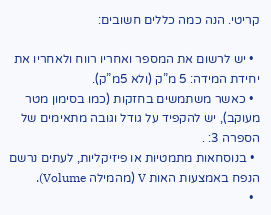קריטי. הנה כמה כללים חשובים:

  • יש לרשום את המספר ואחריו רווח ולאחריו את יחידת המידה: 5 מ”ק (ולא 5מ”ק).
  • כאשר משתמשים בחזקות (כמו בסימון מטר מעוקב), יש להקפיד על גודל וגובה מתאימים של הספרה 3: .
  • בנוסחאות מתמטיות או פיזיקליות, לעתים נרשם הנפח באמצעות האות V (מהמילה Volume).
  •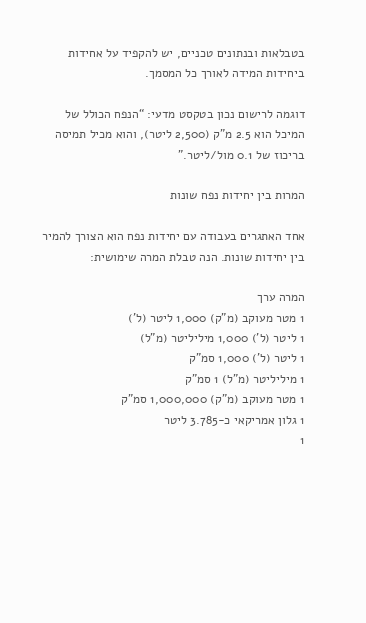בטבלאות ובנתונים טכניים, יש להקפיד על אחידות ביחידות המידה לאורך כל המסמך.

דוגמה לרישום נכון בטקסט מדעי: “הנפח הכולל של המיכל הוא 2.5 מ”ק (2,500 ליטר), והוא מכיל תמיסה בריכוז של 0.1 מול/ליטר.”

המרות בין יחידות נפח שונות

אחד האתגרים בעבודה עם יחידות נפח הוא הצורך להמיר בין יחידות שונות. הנה טבלת המרה שימושית:

המרה ערך
1 מטר מעוקב (מ”ק) 1,000 ליטר (ל’)
1 ליטר (ל’) 1,000 מיליליטר (מ”ל)
1 ליטר (ל’) 1,000 סמ”ק
1 מיליליטר (מ”ל) 1 סמ”ק
1 מטר מעוקב (מ”ק) 1,000,000 סמ”ק
1 גלון אמריקאי כ-3.785 ליטר
1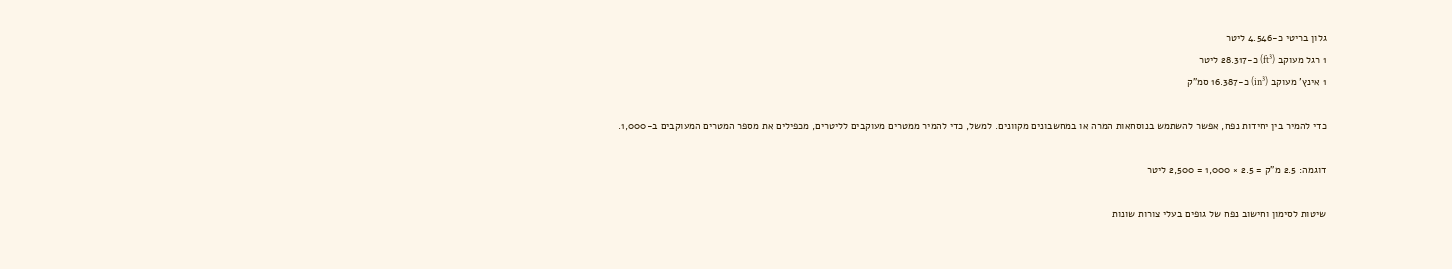גלון בריטי כ-4.546 ליטר
1 רגל מעוקב (ft³) כ-28.317 ליטר
1 אינץ’ מעוקב (in³) כ-16.387 סמ”ק

כדי להמיר בין יחידות נפח, אפשר להשתמש בנוסחאות המרה או במחשבונים מקוונים. למשל, כדי להמיר ממטרים מעוקבים לליטרים, מכפילים את מספר המטרים המעוקבים ב-1,000.

דוגמה: 2.5 מ”ק = 2.5 × 1,000 = 2,500 ליטר

שיטות לסימון וחישוב נפח של גופים בעלי צורות שונות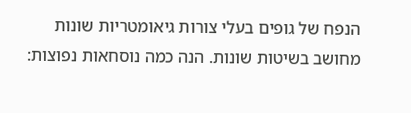הנפח של גופים בעלי צורות גיאומטריות שונות מחושב בשיטות שונות. הנה כמה נוסחאות נפוצות: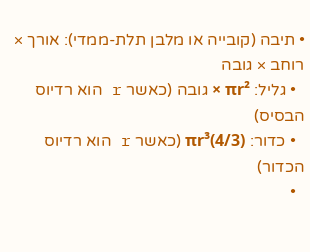• תיבה (קובייה או מלבן תלת-ממדי): אורך × רוחב × גובה
  • גליל: πr² × גובה (כאשר r הוא רדיוס הבסיס)
  • כדור: (4/3)πr³ (כאשר r הוא רדיוס הכדור)
  •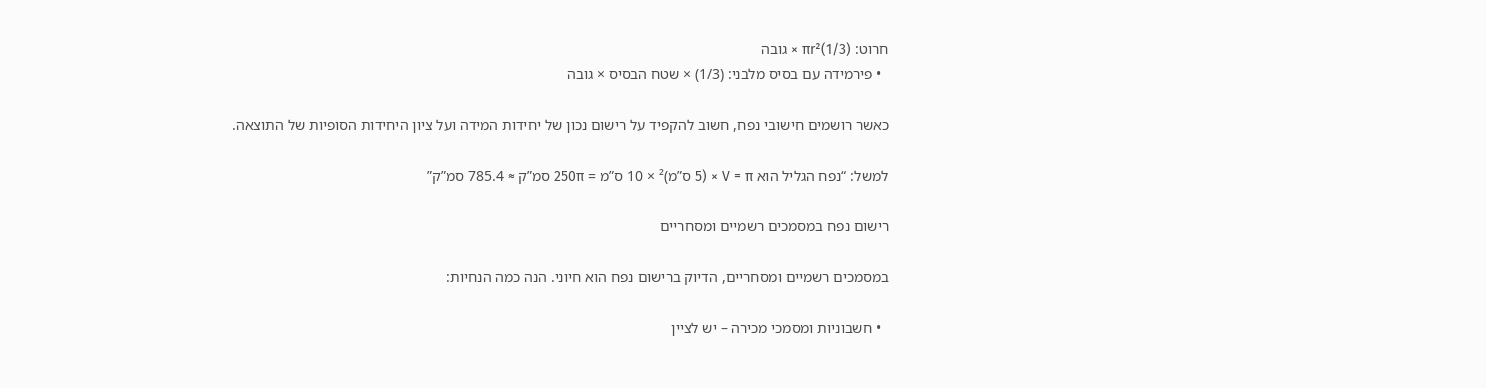חרוט: (1/3)πr² × גובה
  • פירמידה עם בסיס מלבני: (1/3) × שטח הבסיס × גובה

כאשר רושמים חישובי נפח, חשוב להקפיד על רישום נכון של יחידות המידה ועל ציון היחידות הסופיות של התוצאה.

למשל: “נפח הגליל הוא V = π × (5 ס”מ)² × 10 ס”מ = 250π סמ”ק ≈ 785.4 סמ”ק”

רישום נפח במסמכים רשמיים ומסחריים

במסמכים רשמיים ומסחריים, הדיוק ברישום נפח הוא חיוני. הנה כמה הנחיות:

  • חשבוניות ומסמכי מכירה – יש לציין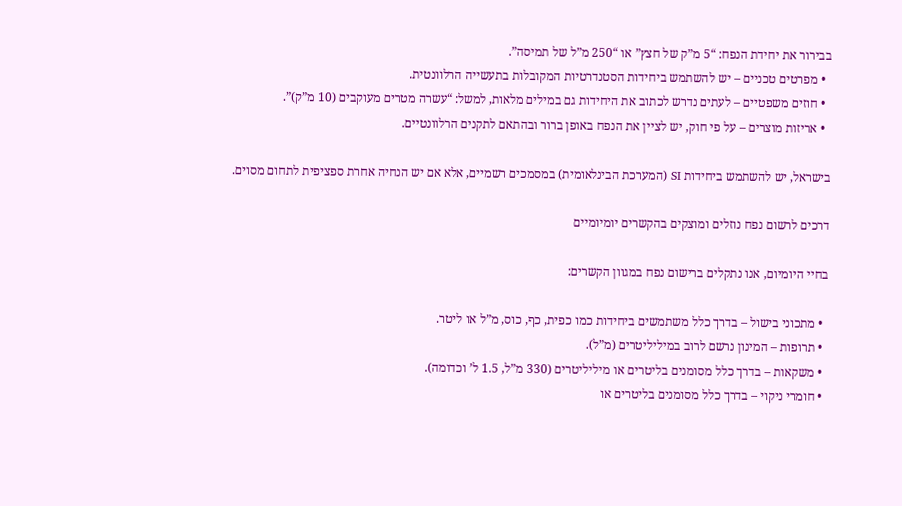בבירור את יחידת הנפח: “5 מ”ק של חצץ” או “250 מ”ל של תמיסה”.
  • מפרטים טכניים – יש להשתמש ביחידות הסטנדרטיות המקובלות בתעשייה הרלוונטית.
  • חוזים משפטיים – לעתים נדרש לכתוב את היחידות גם במילים מלאות, למשל: “עשרה מטרים מעוקבים (10 מ”ק)”.
  • אריזות מוצרים – על פי חוק, יש לציין את הנפח באופן ברור ובהתאם לתקנים הרלוונטיים.

בישראל, יש להשתמש ביחידות SI (המערכת הבינלאומית) במסמכים רשמיים, אלא אם יש הנחיה אחרת ספציפית לתחום מסוים.

דרכים לרשום נפח נוזלים ומוצקים בהקשרים יומיומיים

בחיי היומיום, אנו נתקלים ברישום נפח במגוון הקשרים:

  • מתכוני בישול – בדרך כלל משתמשים ביחידות כמו כפית, כף, כוס, מ”ל או ליטר.
  • תרופות – המינון נרשם לרוב במיליליטרים (מ”ל).
  • משקאות – בדרך כלל מסומנים בליטרים או מיליליטרים (330 מ”ל, 1.5 ל’ וכדומה).
  • חומרי ניקוי – בדרך כלל מסומנים בליטרים או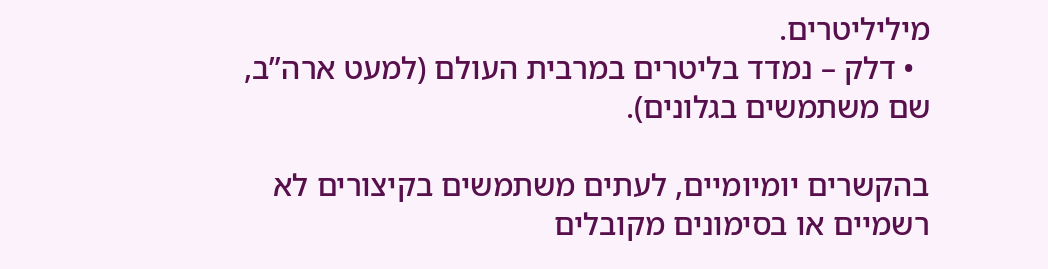מיליליטרים.
  • דלק – נמדד בליטרים במרבית העולם (למעט ארה”ב, שם משתמשים בגלונים).

בהקשרים יומיומיים, לעתים משתמשים בקיצורים לא רשמיים או בסימונים מקובלים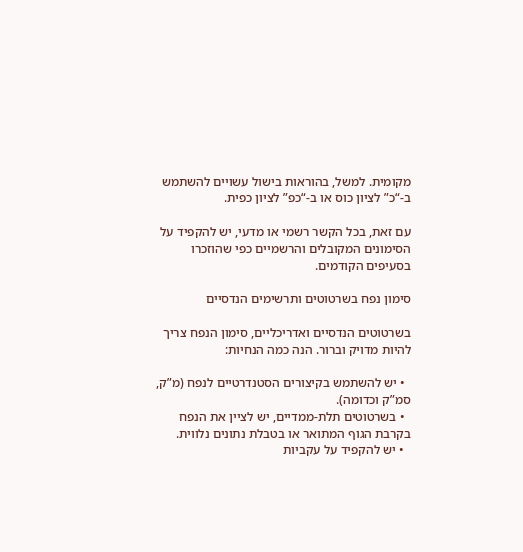מקומית. למשל, בהוראות בישול עשויים להשתמש ב-“כ” לציון כוס או ב-“כפ” לציון כפית.

עם זאת, בכל הקשר רשמי או מדעי, יש להקפיד על הסימונים המקובלים והרשמיים כפי שהוזכרו בסעיפים הקודמים.

סימון נפח בשרטוטים ותרשימים הנדסיים

בשרטוטים הנדסיים ואדריכליים, סימון הנפח צריך להיות מדויק וברור. הנה כמה הנחיות:

  • יש להשתמש בקיצורים הסטנדרטיים לנפח (מ”ק, סמ”ק וכדומה).
  • בשרטוטים תלת-ממדיים, יש לציין את הנפח בקרבת הגוף המתואר או בטבלת נתונים נלווית.
  • יש להקפיד על עקביות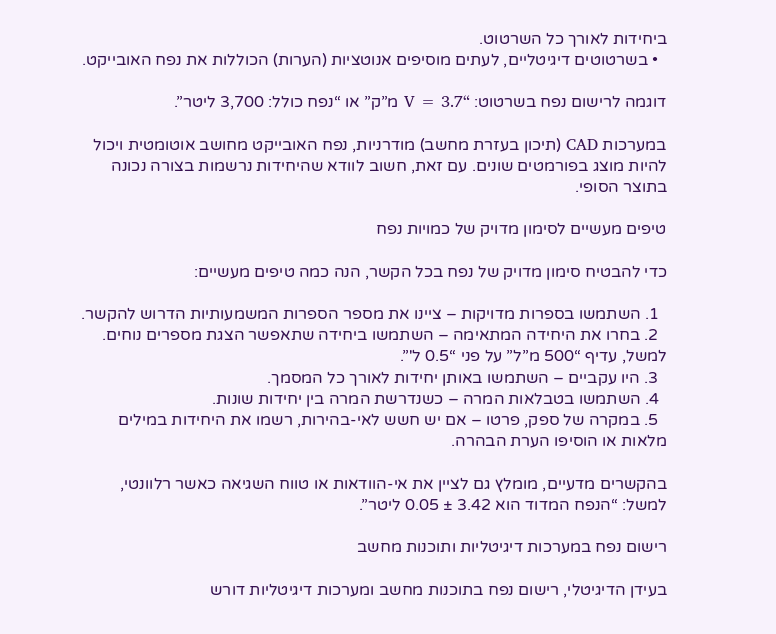ביחידות לאורך כל השרטוט.
  • בשרטוטים דיגיטליים, לעתים מוסיפים אנוטציות (הערות) הכוללות את נפח האובייקט.

דוגמה לרישום נפח בשרטוט: “V = 3.7 מ”ק” או “נפח כולל: 3,700 ליטר”.

במערכות CAD (תיכון בעזרת מחשב) מודרניות, נפח האובייקט מחושב אוטומטית ויכול להיות מוצג בפורמטים שונים. עם זאת, חשוב לוודא שהיחידות נרשמות בצורה נכונה בתוצר הסופי.

טיפים מעשיים לסימון מדויק של כמויות נפח

כדי להבטיח סימון מדויק של נפח בכל הקשר, הנה כמה טיפים מעשיים:

  1. השתמשו בספרות מדויקות – ציינו את מספר הספרות המשמעותיות הדרוש להקשר.
  2. בחרו את היחידה המתאימה – השתמשו ביחידה שתאפשר הצגת מספרים נוחים. למשל, עדיף “500 מ”ל” על פני “0.5 ל'”.
  3. היו עקביים – השתמשו באותן יחידות לאורך כל המסמך.
  4. השתמשו בטבלאות המרה – כשנדרשת המרה בין יחידות שונות.
  5. במקרה של ספק, פרטו – אם יש חשש לאי-בהירות, רשמו את היחידות במילים מלאות או הוסיפו הערת הבהרה.

בהקשרים מדעיים, מומלץ גם לציין את אי-הוודאות או טווח השגיאה כאשר רלוונטי, למשל: “הנפח המדוד הוא 3.42 ± 0.05 ליטר”.

רישום נפח במערכות דיגיטליות ותוכנות מחשב

בעידן הדיגיטלי, רישום נפח בתוכנות מחשב ומערכות דיגיטליות דורש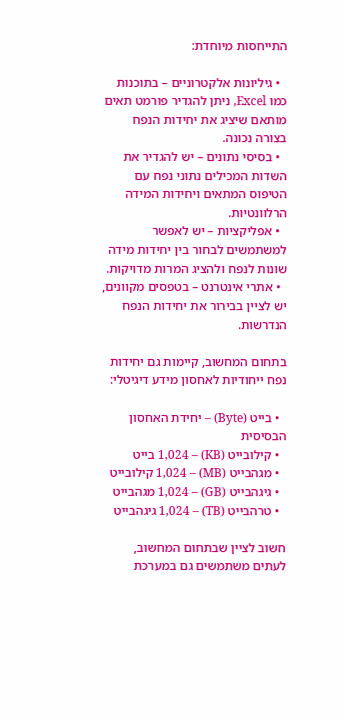התייחסות מיוחדת:

  • גיליונות אלקטרוניים – בתוכנות כמו Excel, ניתן להגדיר פורמט תאים מותאם שיציג את יחידות הנפח בצורה נכונה.
  • בסיסי נתונים – יש להגדיר את השדות המכילים נתוני נפח עם הטיפוס המתאים ויחידות המידה הרלוונטיות.
  • אפליקציות – יש לאפשר למשתמשים לבחור בין יחידות מידה שונות לנפח ולהציג המרות מדויקות.
  • אתרי אינטרנט – בטפסים מקוונים, יש לציין בבירור את יחידות הנפח הנדרשות.

בתחום המחשוב, קיימות גם יחידות נפח ייחודיות לאחסון מידע דיגיטלי:

  • בייט (Byte) – יחידת האחסון הבסיסית
  • קילובייט (KB) – 1,024 בייט
  • מגהבייט (MB) – 1,024 קילובייט
  • גיגהבייט (GB) – 1,024 מגהבייט
  • טרהבייט (TB) – 1,024 גיגהבייט

חשוב לציין שבתחום המחשוב, לעתים משתמשים גם במערכת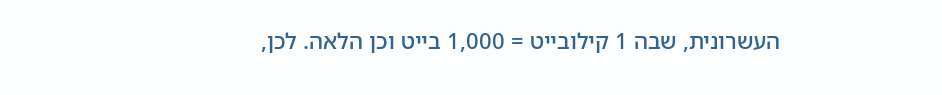העשרונית, שבה 1 קילובייט = 1,000 בייט וכן הלאה. לכן,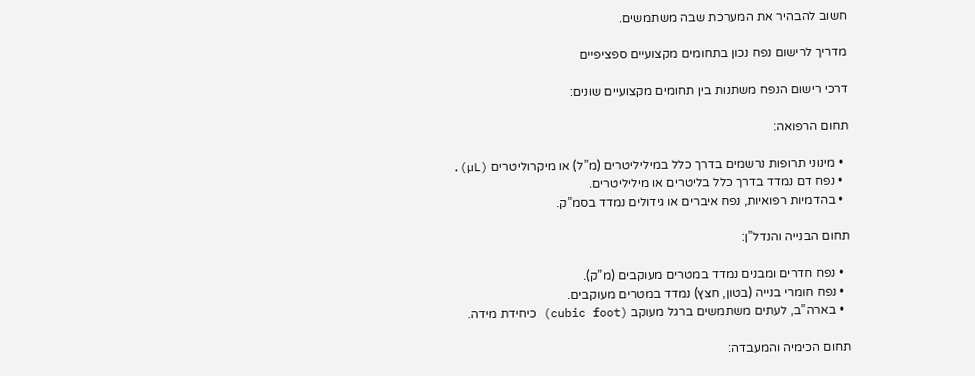חשוב להבהיר את המערכת שבה משתמשים.

מדריך לרישום נפח נכון בתחומים מקצועיים ספציפיים

דרכי רישום הנפח משתנות בין תחומים מקצועיים שונים:

תחום הרפואה:

  • מינוני תרופות נרשמים בדרך כלל במיליליטרים (מ”ל) או מיקרוליטרים (µL).
  • נפח דם נמדד בדרך כלל בליטרים או מיליליטרים.
  • בהדמיות רפואיות, נפח איברים או גידולים נמדד בסמ”ק.

תחום הבנייה והנדל”ן:

  • נפח חדרים ומבנים נמדד במטרים מעוקבים (מ”ק).
  • נפח חומרי בנייה (בטון, חצץ) נמדד במטרים מעוקבים.
  • בארה”ב, לעתים משתמשים ברגל מעוקב (cubic foot) כיחידת מידה.

תחום הכימיה והמעבדה: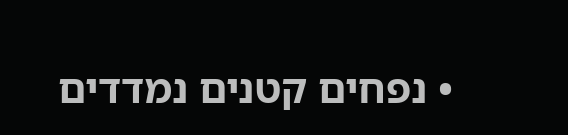• נפחים קטנים נמדדים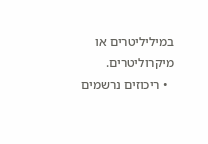במיליליטרים או מיקרוליטרים.
  • ריכוזים נרשמים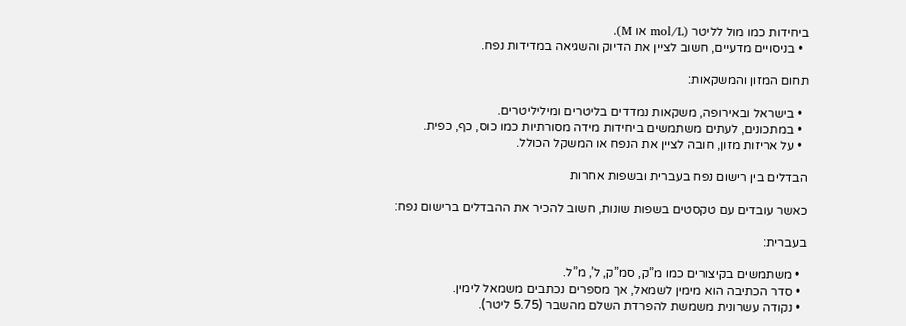ביחידות כמו מול לליטר (mol/L או M).
  • בניסויים מדעיים, חשוב לציין את הדיוק והשגיאה במדידות נפח.

תחום המזון והמשקאות:

  • בישראל ובאירופה, משקאות נמדדים בליטרים ומיליליטרים.
  • במתכונים, לעתים משתמשים ביחידות מידה מסורתיות כמו כוס, כף, כפית.
  • על אריזות מזון, חובה לציין את הנפח או המשקל הכולל.

הבדלים בין רישום נפח בעברית ובשפות אחרות

כאשר עובדים עם טקסטים בשפות שונות, חשוב להכיר את ההבדלים ברישום נפח:

בעברית:

  • משתמשים בקיצורים כמו מ”ק, סמ”ק, ל’, מ”ל.
  • סדר הכתיבה הוא מימין לשמאל, אך מספרים נכתבים משמאל לימין.
  • נקודה עשרונית משמשת להפרדת השלם מהשבר (5.75 ליטר).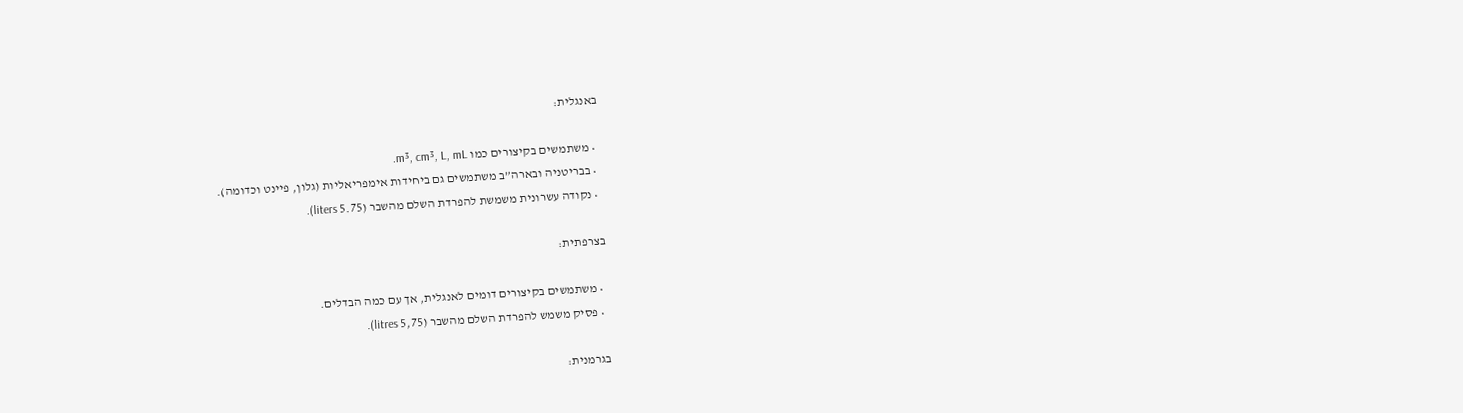באנגלית:

  • משתמשים בקיצורים כמו m³, cm³, L, mL.
  • בבריטניה ובארה”ב משתמשים גם ביחידות אימפריאליות (גלון, פיינט וכדומה).
  • נקודה עשרונית משמשת להפרדת השלם מהשבר (5.75 liters).

בצרפתית:

  • משתמשים בקיצורים דומים לאנגלית, אך עם כמה הבדלים.
  • פסיק משמש להפרדת השלם מהשבר (5,75 litres).

בגרמנית: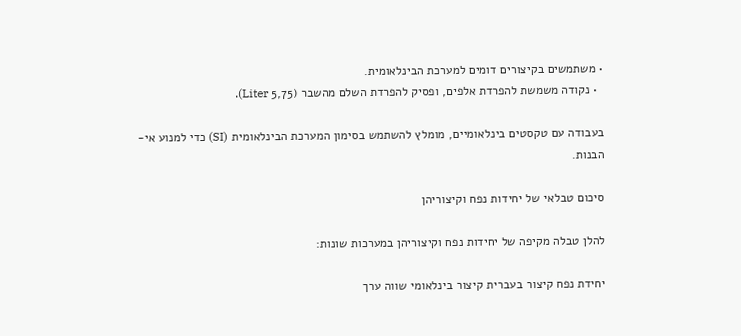• משתמשים בקיצורים דומים למערכת הבינלאומית.
  • נקודה משמשת להפרדת אלפים, ופסיק להפרדת השלם מהשבר (5,75 Liter).

בעבודה עם טקסטים בינלאומיים, מומלץ להשתמש בסימון המערכת הבינלאומית (SI) כדי למנוע אי-הבנות.

סיכום טבלאי של יחידות נפח וקיצוריהן

להלן טבלה מקיפה של יחידות נפח וקיצוריהן במערכות שונות:

יחידת נפח קיצור בעברית קיצור בינלאומי שווה ערך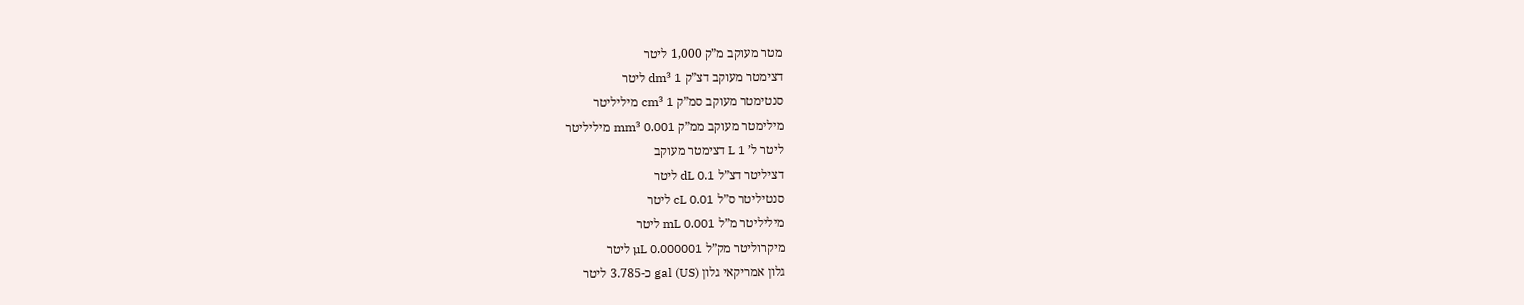מטר מעוקב מ”ק 1,000 ליטר
דצימטר מעוקב דצ”ק dm³ 1 ליטר
סנטימטר מעוקב סמ”ק cm³ 1 מיליליטר
מילימטר מעוקב ממ”ק mm³ 0.001 מיליליטר
ליטר ל’ L 1 דצימטר מעוקב
דציליטר דצ”ל dL 0.1 ליטר
סנטיליטר ס”ל cL 0.01 ליטר
מיליליטר מ”ל mL 0.001 ליטר
מיקרוליטר מק”ל µL 0.000001 ליטר
גלון אמריקאי גלון gal (US) כ-3.785 ליטר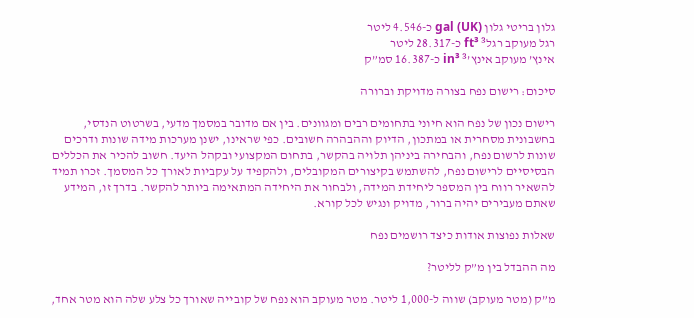גלון בריטי גלון gal (UK) כ-4.546 ליטר
רגל מעוקב רגל³ ft³ כ-28.317 ליטר
אינץ’ מעוקב אינץ’³ in³ כ-16.387 סמ”ק

סיכום: רישום נפח בצורה מדויקת וברורה

רישום נכון של נפח הוא חיוני בתחומים רבים ומגוונים. בין אם מדובר במסמך מדעי, בשרטוט הנדסי, בחשבונית מסחרית או במתכון, הדיוק וההבהרה חשובים. כפי שראינו, ישנן מערכות מידה שונות ודרכים שונות לרשום נפח, והבחירה ביניהן תלויה בהקשר, בתחום המקצועי ובקהל היעד. חשוב להכיר את הכללים הבסיסיים לרישום נפח, להשתמש בקיצורים המקובלים, ולהקפיד על עקביות לאורך כל המסמך. זכרו תמיד להשאיר רווח בין המספר ליחידת המידה, ולבחור את היחידה המתאימה ביותר להקשר. בדרך זו, המידע שאתם מעבירים יהיה ברור, מדויק ונגיש לכל קורא.

שאלות נפוצות אודות כיצד רושמים נפח

מה ההבדל בין מ”ק לליטר?

מ”ק (מטר מעוקב) שווה ל-1,000 ליטר. מטר מעוקב הוא נפח של קובייה שאורך כל צלע שלה הוא מטר אחד,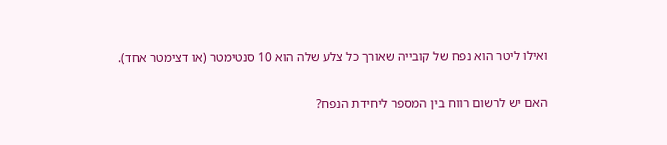ואילו ליטר הוא נפח של קובייה שאורך כל צלע שלה הוא 10 סנטימטר (או דצימטר אחד).

האם יש לרשום רווח בין המספר ליחידת הנפח?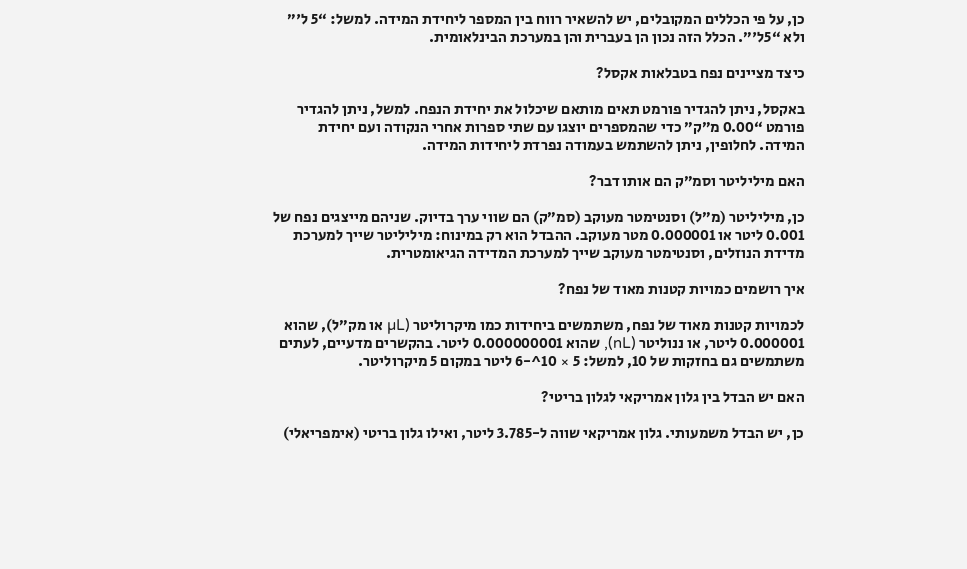כן, על פי הכללים המקובלים, יש להשאיר רווח בין המספר ליחידת המידה. למשל: “5 ל'” ולא “5ל'”. הכלל הזה נכון הן בעברית והן במערכת הבינלאומית.

כיצד מציינים נפח בטבלאות אקסל?

באקסל, ניתן להגדיר פורמט תאים מותאם שיכלול את יחידת הנפח. למשל, ניתן להגדיר פורמט “0.00 מ”ק” כדי שהמספרים יוצגו עם שתי ספרות אחרי הנקודה ועם יחידת המידה. לחלופין, ניתן להשתמש בעמודה נפרדת ליחידות המידה.

האם מיליליטר וסמ”ק הם אותו דבר?

כן, מיליליטר (מ”ל) וסנטימטר מעוקב (סמ”ק) הם שווי ערך בדיוק. שניהם מייצגים נפח של 0.001 ליטר או 0.000001 מטר מעוקב. ההבדל הוא רק במינוח: מיליליטר שייך למערכת מדידת הנוזלים, וסנטימטר מעוקב שייך למערכת המדידה הגיאומטרית.

איך רושמים כמויות קטנות מאוד של נפח?

לכמויות קטנות מאוד של נפח, משתמשים ביחידות כמו מיקרוליטר (µL או מק”ל), שהוא 0.000001 ליטר, או ננוליטר (nL), שהוא 0.000000001 ליטר. בהקשרים מדעיים, לעתים משתמשים גם בחזקות של 10, למשל: 5 × 10^-6 ליטר במקום 5 מיקרוליטר.

האם יש הבדל בין גלון אמריקאי לגלון בריטי?

כן, יש הבדל משמעותי. גלון אמריקאי שווה ל-3.785 ליטר, ואילו גלון בריטי (אימפריאלי)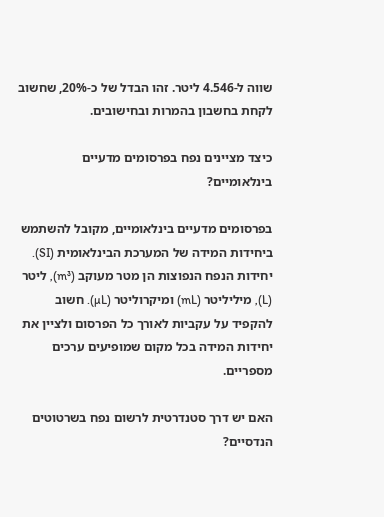שווה ל-4.546 ליטר. זהו הבדל של כ-20%, שחשוב לקחת בחשבון בהמרות ובחישובים.

כיצד מציינים נפח בפרסומים מדעיים בינלאומיים?

בפרסומים מדעיים בינלאומיים, מקובל להשתמש ביחידות המידה של המערכת הבינלאומית (SI). יחידות הנפח הנפוצות הן מטר מעוקב (m³), ליטר (L), מיליליטר (mL) ומיקרוליטר (µL). חשוב להקפיד על עקביות לאורך כל הפרסום ולציין את יחידות המידה בכל מקום שמופיעים ערכים מספריים.

האם יש דרך סטנדרטית לרשום נפח בשרטוטים הנדסיים?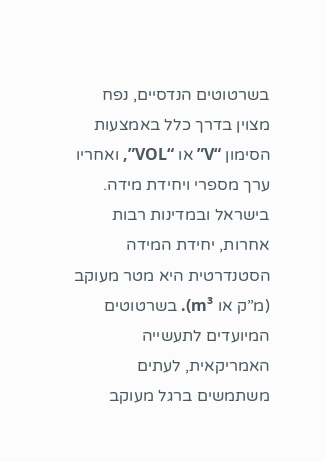בשרטוטים הנדסיים, נפח מצוין בדרך כלל באמצעות הסימון “V” או “VOL”, ואחריו ערך מספרי ויחידת מידה. בישראל ובמדינות רבות אחרות, יחידת המידה הסטנדרטית היא מטר מעוקב (מ”ק או m³). בשרטוטים המיועדים לתעשייה האמריקאית, לעתים משתמשים ברגל מעוקב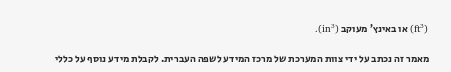(ft³) או באינץ’ מעוקב (in³).

מאמר זה נכתב על ידי צוות המערכת של מרכז המידע לשפה העברית. לקבלת מידע נוסף על כללי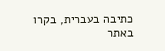כתיבה בעברית, בקרו באתר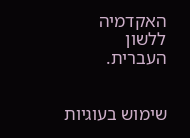האקדמיה ללשון העברית.


שימוש בעוגיות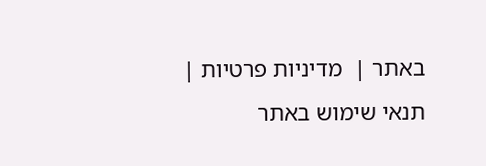באתר |  מדיניות פרטיות |  תנאי שימוש באתר